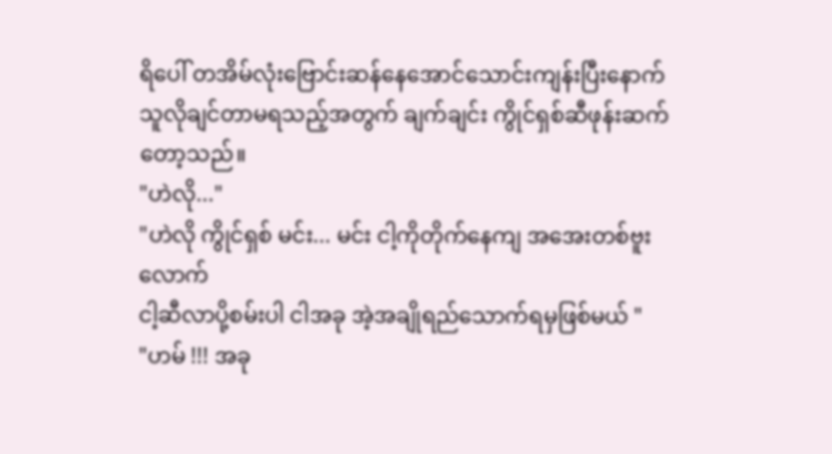ရိပေါ် တအိမ်လုံးဗြောင်းဆန်နေအောင်သောင်းကျန်းပြီးနောက်
သူလိုချင်တာမရသည့်အတွက် ချက်ချင်း ကွိုင်ရှစ်ဆီဖုန်းဆက်တော့သည်။
"ဟဲလို..."
"ဟဲလို ကွိုင်ရှစ် မင်း... မင်း ငါ့ကိုတိုက်နေကျ အအေးတစ်ဗူးလောက်
ငါ့ဆီလာပို့စမ်းပါ ငါအခု အဲ့အချိုရည်သောက်ရမှဖြစ်မယ် "
"ဟမ် !!! အခု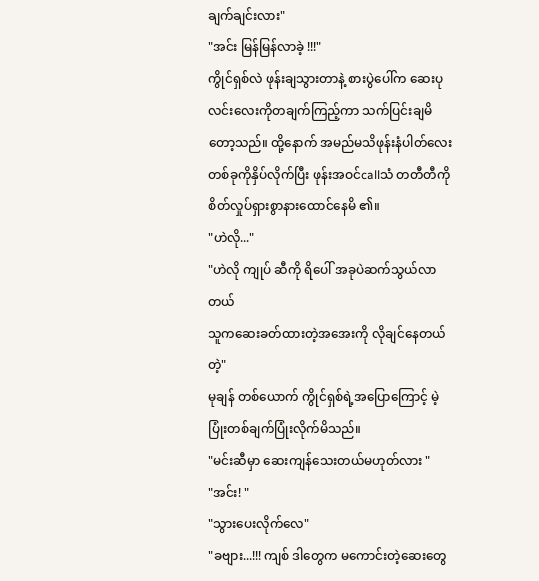ချက်ချင်းလား"
"အင်း မြန်မြန်လာခဲ့ !!!"
ကွိုင်ရှစ်လဲ ဖုန်းချသွားတာနဲ့ စားပွဲပေါ်က ဆေးပုလင်းလေးကိုတချက်ကြည့်ကာ သက်ပြင်းချမိတော့သည်။ ထို့နောက် အမည်မသိဖုန်းနံပါတ်လေးတစ်ခုကိုနှိပ်လိုက်ပြီး ဖုန်းအဝင်callသံ တတီတီကို စိတ်လှုပ်ရှားစွာနားထောင်နေမိ ၏။
"ဟဲလို..."
"ဟဲလို ကျုပ် ဆီကို ရိပေါ် အခုပဲဆက်သွယ်လာတယ်
သူကဆေးခတ်ထားတဲ့အအေးကို လိုချင်နေတယ်တဲ့"
မုချန် တစ်ယောက် ကွိုင်ရှစ်ရဲ့အပြောကြောင့် မဲ့ပြုံးတစ်ချက်ပြုံးလိုက်မိသည်။
"မင်းဆီမှာ ဆေးကျန်သေးတယ်မဟုတ်လား "
"အင်း! "
"သွားပေးလိုက်လေ"
"ခဗျား...!!! ကျစ် ဒါတွေက မကောင်းတဲ့ဆေးတွေ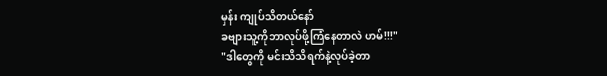မှန်း ကျုပ်သိတယ်နော်
ခဗျားသူ့ကိုဘာလုပ်ဖို့ကြံနေတာလဲ ဟမ်!!!"
"ဒါတွေကို မင်းသိသိရက်နဲ့လုပ်ခဲ့တာ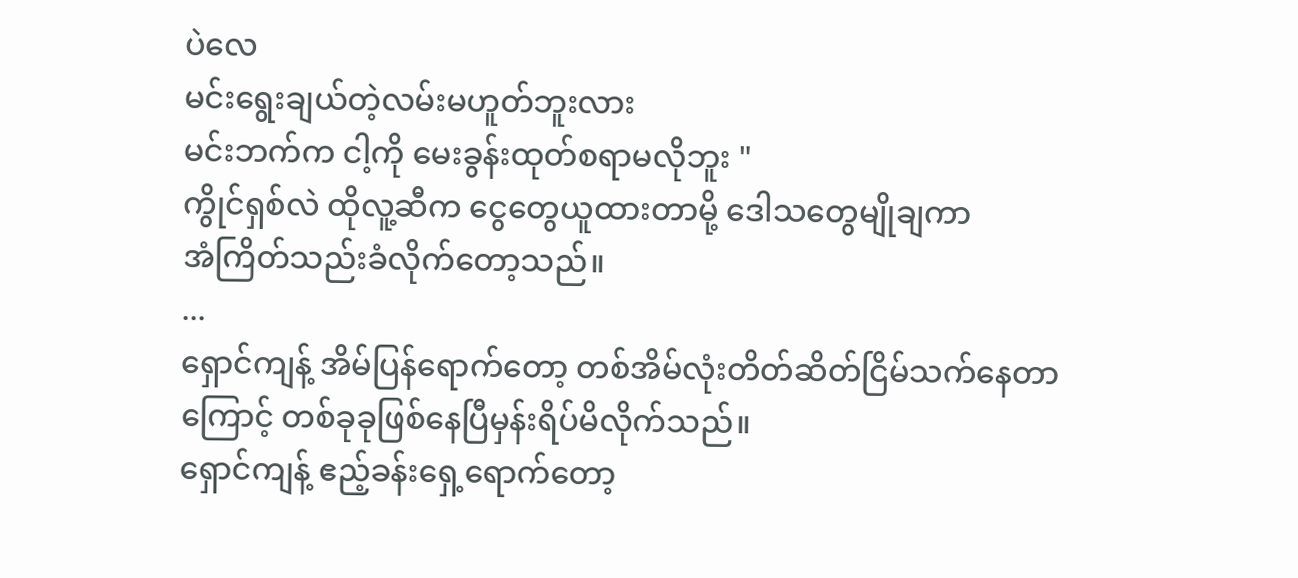ပဲလေ
မင်းရွေးချယ်တဲ့လမ်းမဟူတ်ဘူးလား
မင်းဘက်က ငါ့ကို မေးခွန်းထုတ်စရာမလိုဘူး "
ကွိုင်ရှစ်လဲ ထိုလူ့ဆီက ငွေတွေယူထားတာမို့ ဒေါသတွေမျိုချကာ
အံကြိတ်သည်းခံလိုက်တော့သည်။
...
ရှောင်ကျန့် အိမ်ပြန်ရောက်တော့ တစ်အိမ်လုံးတိတ်ဆိတ်ငြိမ်သက်နေတာကြောင့် တစ်ခုခုဖြစ်နေပြီမှန်းရိပ်မိလိုက်သည်။
ရှောင်ကျန့် ဧည့်ခန်းရှေ့ရောက်တော့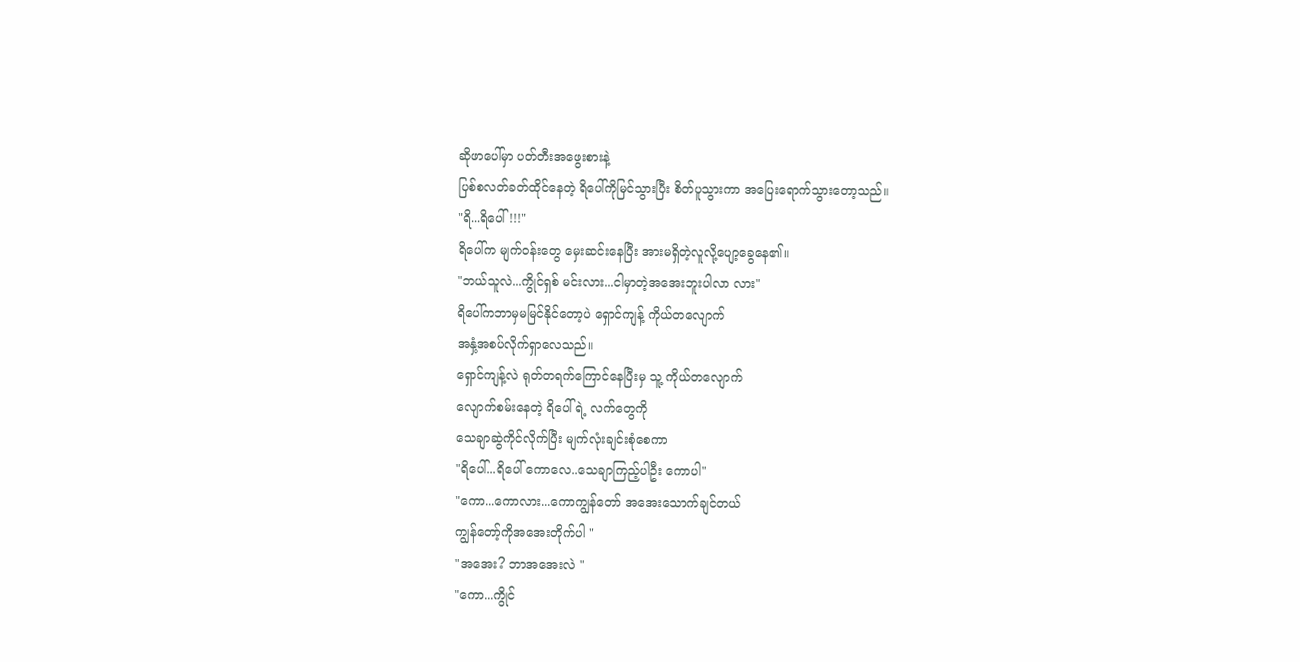ဆိုဖာပေါ်မှာ ပတ်တီးအဖွေးစားနဲ့
ပြစ်စလတ်ခတ်ထိုင်နေတဲ့ ရိပေါ်ကိုမြင်သွားပြီး စိတ်ပူသွားကာ အပြေးရောက်သွားတော့သည်။
"ရိ...ရိပေါ် !!!"
ရိပေါ်က မျက်ဝန်းတွေ မှေးဆင်းနေပြီး အားမရှိတဲ့လူလို့ပျော့ခွေနေ၏။
"ဘယ်သူလဲ...ကွိုင်ရှစ် မင်းလား...ငါမှာတဲ့အအေးဘူးပါလာ လား"
ရိပေါ်ကဘာမှမမြင်နိုင်တော့ပဲ ရှောင်ကျန့် ကိုယ်တလျောက်
အနှံ့အစပ်လိုက်ရှာလေသည်။
ရှောင်ကျန့်လဲ ရုတ်တရက်ကြောင်နေပြီးမှ သူ့ ကိုယ်တလျောက်
လျောက်စမ်းနေတဲ့ ရိပေါ်ရဲ့ လက်တွေကို
သေချာဆွဲကိုင်လိုက်ပြီး မျက်လုံးချင်းစုံစေကာ
"ရိပေါ်...ရိပေါ် ကောလေ..သေချာကြည့်ပါဦး ကောပါ"
"ကော...ကောလား...ကောကျွန်တော် အအေးသောက်ချင်တယ်
ကျွန်တော့်ကိုအအေးတိုက်ပါ "
"အအေး? ဘာအအေးလဲ "
"ကော...ကွိုင်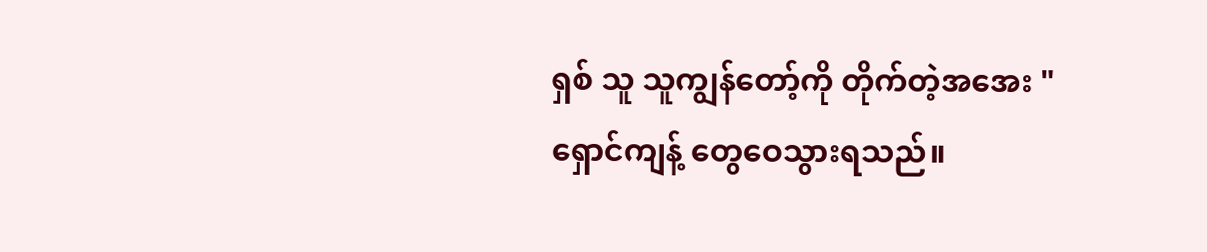ရှစ် သူ သူကျွန်တော့်ကို တိုက်တဲ့အအေး "
ရှောင်ကျန့် တွေဝေသွားရသည်။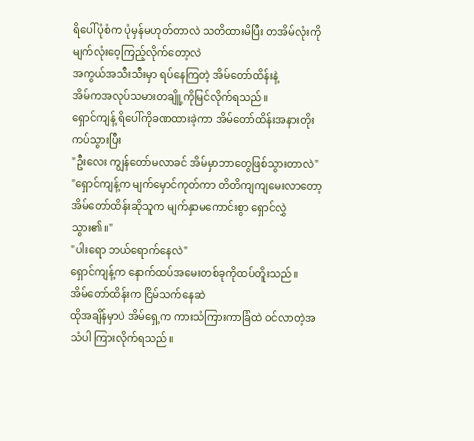ရိပေါ်ပုံစံက ပုံမှန်မဟုတ်တာလဲ သတိထားမိပြီး တအိမ်လုံးကို မျက်လုံးဝေ့ကြည့်လိုက်တော့လဲ
အကွယ်အသီးသီးမှာ ရပ်နေကြတဲ့ အိမ်တော်ထိန်းနဲ့
အိမ်ကအလုပ်သမားတချိူ့ကိုမြင်လိုက်ရသည်။
ရှောင်ကျန့် ရိပေါ်ကိုခဏထားခဲ့ကာ အိမ်တော်ထိန်းအနားတိုးကပ်သွားပြီး
"ဦးလေး ကျွန်တော်မလာခင် အိမ်မှာဘာတွေဖြစ်သွားတာလဲ"
"ရှောင်ကျန့်က မျက်မှောင်ကုတ်ကာ တိတိကျကျမေးလာတော့
အိမ်တော်ထိန်းဆိုသူက မျက်နှာမကောင်းစွာ ရှောင်လွှဲသွား၏။"
"ပါးရော ဘယ်ရောက်နေလဲ"
ရှောင်ကျန့်က နောက်ထပ်အမေးတစ်ခုကိုထပ်တိူးသည်။
အိမ်တော်ထိန်းက ငြိမ်သက်နေဆဲ
ထိုအချိန်မှာပဲ အိမ်ရှေ့က ကားသံကြားကာခြံထဲ ဝင်လာတဲ့အသံပါ ကြားလိုက်ရသည်။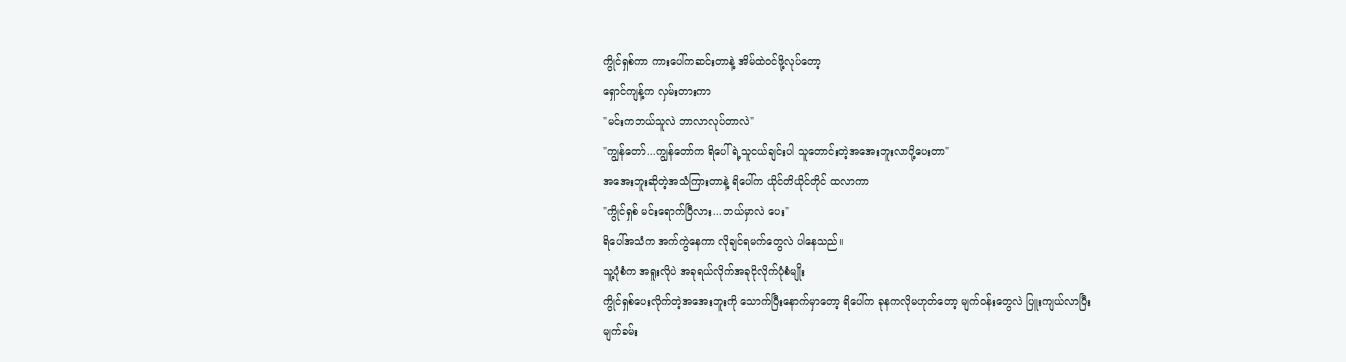ကွိုင်ရှစ်ကာ ကားပေါ်ကဆင်းတာနဲ့ အိမ်ထဲဝင်ဖို့လုပ်တော့
ရှောင်ကျန့်က လှမ်းတားကာ
"မင်းကဘယ်သူလဲ ဘာလာလုပ်တာလဲ"
"ကျွန်တော်...ကျွန်တော်က ရိပေါ်ရဲ့သူငယ်ချင်းပါ သူတောင်းတဲ့အအေးဘူးလာပို့ပေးတာ"
အအေးဘူးဆိုတဲ့အသံကြားတာနဲ့ ရိပေါ်က ယိုင်တိယိုင်တိုင် ထလာကာ
"ကွိုင်ရှစ် မင်းရောက်ပြီလား...ဘယ်မှာလဲ ပေး"
ရိပေါ်အသံက အက်ကွဲနေကာ လိုချင်ရမက်တွေလဲ ပါနေသည်။
သူ့ပုံစံက အရူးလိုပဲ အခုရယ်လိုက်အခုငိုလိုက်ပုံစံမျိုး
ကွိုင်ရှစ်ပေးလိုက်တဲ့အအေးဘူးကို သောက်ပြီးနောက်မှာတော့ ရိပေါ်က ခုနကလိုမဟုတ်တော့ မျက်ဝန်းတွေလဲ ပြူးကျယ်လာပြီး
မျက်ခမ်း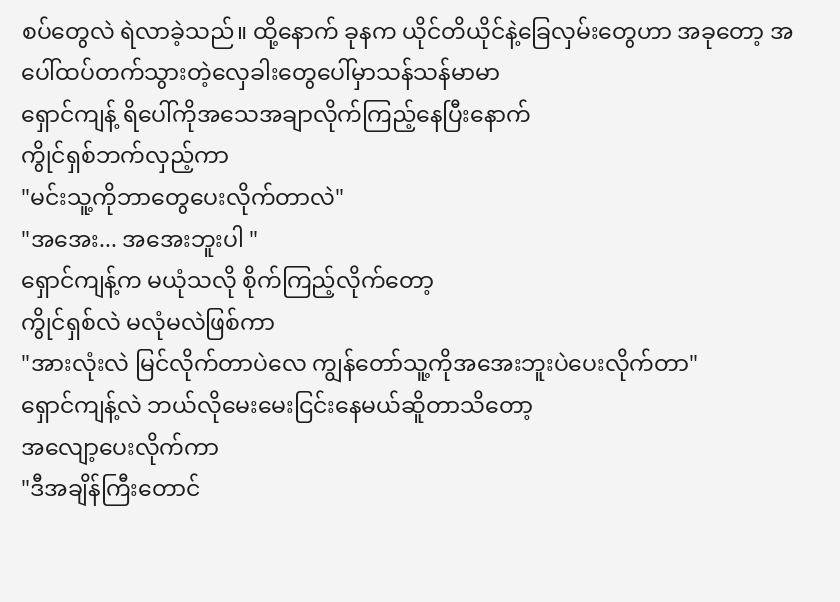စပ်တွေလဲ ရဲလာခဲ့သည်။ ထို့နောက် ခုနက ယိုင်တိယိုင်နဲ့ခြေလှမ်းတွေဟာ အခုတော့ အပေါ်ထပ်တက်သွားတဲ့လှေခါးတွေပေါ်မှာသန်သန်မာမာ
ရှောင်ကျန့် ရိပေါ်ကိုအသေအချာလိုက်ကြည့်နေပြီးနောက်
ကွိုင်ရှစ်ဘက်လှည့်ကာ
"မင်းသူ့ကိုဘာတွေပေးလိုက်တာလဲ"
"အအေး... အအေးဘူးပါ "
ရှောင်ကျန့်က မယုံသလို စိုက်ကြည့်လိုက်တော့
ကွိုင်ရှစ်လဲ မလုံမလဲဖြစ်ကာ
"အားလုံးလဲ မြင်လိုက်တာပဲလေ ကျွန်တော်သူ့ကိုအအေးဘူးပဲပေးလိုက်တာ"
ရှောင်ကျန့်လဲ ဘယ်လိုမေးမေးငြင်းနေမယ်ဆိူတာသိတော့
အလျော့ပေးလိုက်ကာ
"ဒီအချိန်ကြီးတောင်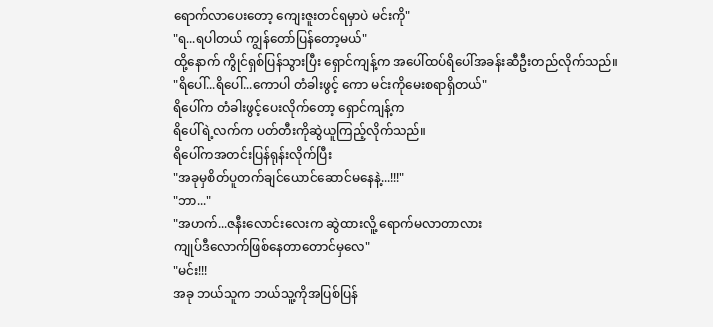ရောက်လာပေးတော့ ကျေးဇူးတင်ရမှာပဲ မင်းကို"
"ရ...ရပါတယ် ကျွန်တော်ပြန်တော့မယ်"
ထို့နောက် ကွိုင်ရှစ်ပြန်သွားပြီး ရှောင်ကျန့်က အပေါ်ထပ်ရိပေါ်အခန်းဆီဦးတည်လိုက်သည်။
"ရိပေါ်...ရိပေါ်...ကောပါ တံခါးဖွင့် ကော မင်းကိုမေးစရာရှိတယ်"
ရိပေါ်က တံခါးဖွင့်ပေးလိုက်တော့ ရှောင်ကျန့်က
ရိပေါ်ရဲ့လက်က ပတ်တီးကိုဆွဲယူကြည့်လိုက်သည်။
ရိပေါ်ကအတင်းပြန်ရုန်းလိုက်ပြီး
"အခုမှစိတ်ပူတက်ချင်ယောင်ဆောင်မနေနဲ့...!!!"
"ဘာ..."
"အဟက်...ဇနီးလောင်းလေးက ဆွဲထားလိူ့ ရောက်မလာတာလား
ကျုပ်ဒီလောက်ဖြစ်နေတာတောင်မှလေ"
"မင်း!!!
အခု ဘယ်သူက ဘယ်သူ့ကိုအပြစ်ပြန်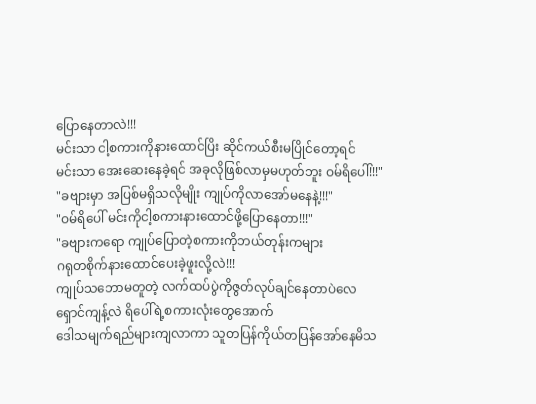ပြောနေတာလဲ!!!
မင်းသာ ငါ့စကားကိုနားထောင်ပြိး ဆိုင်ကယ်စီးမပြိုင်တော့ရင်
မင်းသာ အေးဆေးနေခဲ့ရင် အခုလိုဖြစ်လာမှမဟုတ်ဘူး ဝမ်ရိပေါ်!!!"
"ခဗျားမှာ အပြစ်မရှိသလိုမျိုး ကျုပ်ကိုလာအော်မနေနဲ့!!!"
"ဝမ်ရိပေါ် မင်းကိုငါ့စကားနားထောင်ဖို့ပြောနေတာ!!!"
"ခဗျားကရော ကျုပ်ပြောတဲ့စကားကိုဘယ်တုန်းကများ
ဂရုတစိုက်နားထောင်ပေးခဲ့ဖူးလို့လဲ!!!
ကျုပ်သဘောမတူတဲ့ လက်ထပ်ပွဲကိုဇွတ်လုပ်ချင်နေတာပဲလေ
ရှောင်ကျန့်လဲ ရိပေါ်ရဲ့စကားလုံးတွေအောက်
ဒေါသမျက်ရည်များကျလာကာ သူတပြန်ကိုယ်တပြန်အော်နေမိသ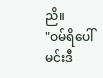ညိ။
"ဝမ်ရိပေါ် မင်းဒီ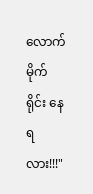လောက်မိုက်ရိုင်း နေရလား!!!"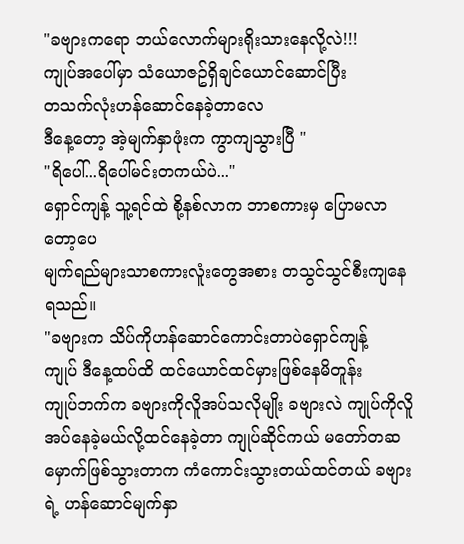"ခဗျားကရော ဘယ်လောက်များရိုးသားနေလို့လဲ!!!
ကျုပ်အပေါ်မှာ သံယောဇဥ်ရှိချင်ယောင်ဆောင်ပြီး
တသက်လုံးဟန်ဆောင်နေခဲ့တာလေ
ဒီနေ့တော့ အဲ့မျက်နှာဖုံးက ကွာကျသွားပြီ "
"ရိပေါ်...ရိပေါ်မင်းတကယ်ပဲ..."
ရှောင်ကျန့် သူ့ရင်ထဲ စို့နစ်လာက ဘာစကားမှ ပြောမလာတော့ပေ
မျက်ရည်များသာစကားလူံးတွေအစား တသွင်သွင်စီးကျနေရသည်။
"ခဗျားက သိပ်ကိုဟန်ဆောင်ကောင်းတာပဲရှောင်ကျန့်
ကျုပ် ဒီနေ့ထပ်ထိ ထင်ယောင်ထင်မှားဖြစ်နေမိတူန်း
ကျုပ်ဘက်က ခဗျားကိုလိူအပ်သလိုမျိုး ခဗျားလဲ ကျုပ်ကိုလိူအပ်နေခဲ့မယ်လို့ထင်နေခဲ့တာ ကျုပ်ဆိုင်ကယ် မတော်တဆမှောက်ဖြစ်သွားတာက ကံကောင်းသွားတယ်ထင်တယ် ခဗျားရဲ့ ဟန်ဆောင်မျက်နှာ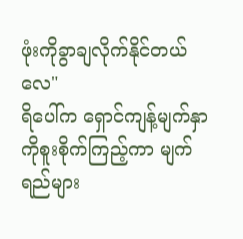ဖုံးကိုခွာချလိုက်နိုင်တယ်လေ"
ရိပေါ်က ရှောင်ကျန့်မျက်နှာကိုစူးစိုက်ကြည့်ကာ မျက်ရည်များ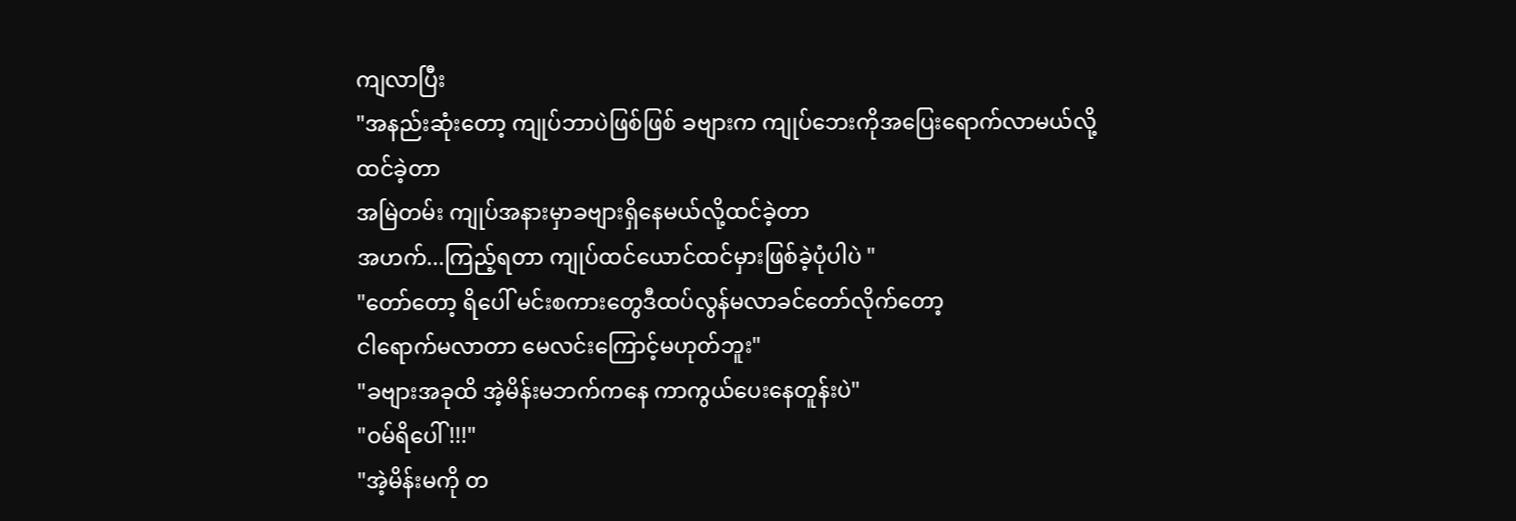ကျလာပြီး
"အနည်းဆုံးတော့ ကျုပ်ဘာပဲဖြစ်ဖြစ် ခဗျားက ကျုပ်ဘေးကိုအပြေးရောက်လာမယ်လို့ထင်ခဲ့တာ
အမြဲတမ်း ကျုပ်အနားမှာခဗျားရှိနေမယ်လို့ထင်ခဲ့တာ
အဟက်...ကြည့်ရတာ ကျုပ်ထင်ယောင်ထင်မှားဖြစ်ခဲ့ပုံပါပဲ "
"တော်တော့ ရိပေါ် မင်းစကားတွေဒီထပ်လွန်မလာခင်တော်လိုက်တော့
ငါရောက်မလာတာ မေလင်းကြောင့်မဟုတ်ဘူး"
"ခဗျားအခုထိ အဲ့မိန်းမဘက်ကနေ ကာကွယ်ပေးနေတူန်းပဲ"
"ဝမ်ရိပေါ်!!!"
"အဲ့မိန်းမကို တ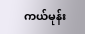ကယ်မုန်း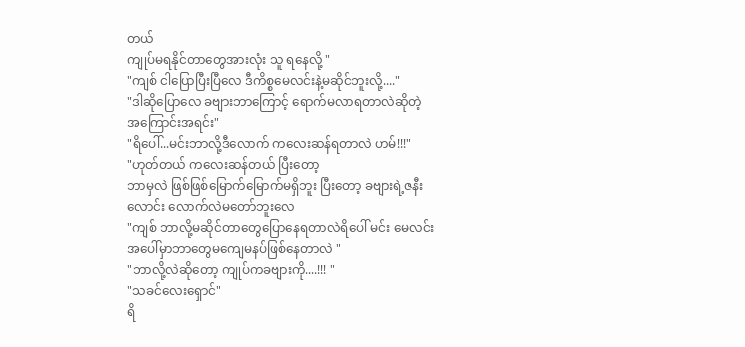တယ်
ကျုပ်မရနိုင်တာတွေအားလုံး သူ ရနေလို့ "
"ကျစ် ငါပြောပြီးပြီလေ ဒီကိစ္စမေလင်းနဲ့မဆိုင်ဘူးလို့...."
"ဒါဆိုပြောလေ ခဗျားဘာကြောင့် ရောက်မလာရတာလဲဆိုတဲ့
အကြောင်းအရင်း"
"ရိပေါ်...မင်းဘာလို့ဒီလောက် ကလေးဆန်ရတာလဲ ဟမ်!!!"
"ဟုတ်တယ် ကလေးဆန်တယ် ပြီးတော့
ဘာမှလဲ ဖြစ်ဖြစ်မြောက်မြောက်မရှိဘူး ပြီးတော့ ခဗျားရဲ့ဇနီးလောင်း လောက်လဲမတော်ဘူးလေ
"ကျစ် ဘာလို့မဆိုင်တာတွေပြောနေရတာလဲရိပေါ် မင်း မေလင်းအပေါ်မှာဘာတွေမကျေမနပ်ဖြစ်နေတာလဲ "
"ဘာလို့လဲဆိုတော့ ကျုပ်ကခဗျားကို....!!! "
"သခင်လေးရှောင်"
ရိ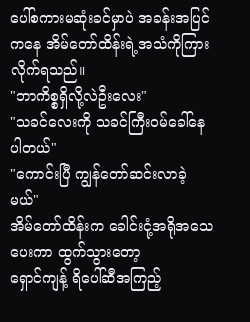ပေါ်စကားမဆုံးခင်မှာပဲ အခန်းအပြင်ကနေ အိမ်တော်ထိန်းရဲ့အသံကိုကြားလိုက်ရသည်။
"ဘာကိစ္စရှိလို့လဲဦးလေး"
"သခင်လေးကို သခင်ကြီးဝမ်ခေါ်နေပါတယ်"
"ကောင်းပြီ ကျွန်တော်ဆင်းလာခဲ့မယ်"
အိမ်တော်ထိန်းက ခေါင်းငုံ့အရိုအသေပေးကာ ထွက်သွားတော့
ရှောင်ကျန့် ရိပေါ်ဆီအကြည့်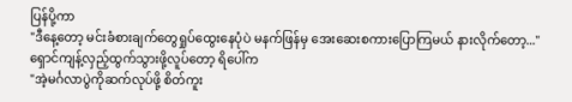ပြန်ပို့ကာ
"ဒီနေ့တော့ မင်းခံစားချက်တွေရှုပ်ထွေးနေပုံပဲ မနက်ဖြန်မှ အေးဆေးစကားပြောကြမယ် နားလိုက်တော့..."
ရှောင်ကျန့်လှည့်ထွက်သွားဖို့လူပ်တော့ ရိပေါ်က
"အဲ့မင်္ဂလာပွဲကိုဆက်လုပ်ဖို့ စိတ်ကူး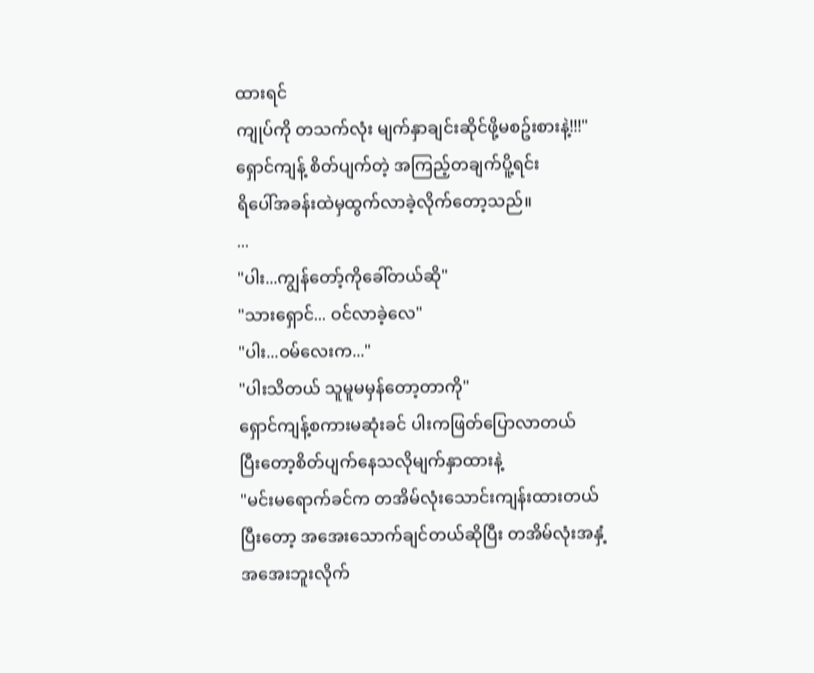ထားရင်
ကျုပ်ကို တသက်လုံး မျက်နှာချင်းဆိုင်ဖို့မစဥ်းစားနဲ့!!!"
ရှောင်ကျန့် စိတ်ပျက်တဲ့ အကြည့်တချက်ပိူ့ရင်း
ရိပေါ်အခန်းထဲမှထွက်လာခဲ့လိုက်တော့သည်။
...
"ပါး...ကျွန်တော့်ကိုခေါ်တယ်ဆို"
"သားရှောင်... ဝင်လာခဲ့လေ"
"ပါး...ဝမ်လေးက..."
"ပါးသိတယ် သူမူမမှန်တော့တာကို"
ရှောင်ကျန့်စကားမဆုံးခင် ပါးကဖြတ်ပြောလာတယ်
ပြီးတော့စိတ်ပျက်နေသလိုမျက်နှာထားနဲ့
"မင်းမရောက်ခင်က တအိမ်လုံးသောင်းကျန်းထားတယ်
ပြီးတော့ အအေးသောက်ချင်တယ်ဆိုပြီး တအိမ်လုံးအနှံ့
အအေးဘူးလိုက်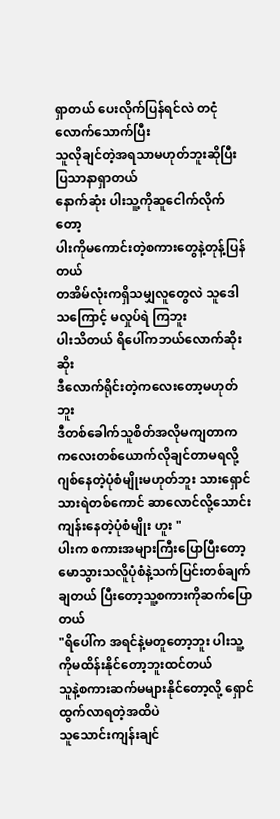ရှာတယ် ပေးလိုက်ပြန်ရင်လဲ တငုံလောက်သောက်ပြီး
သူလိုချင်တဲ့အရသာမဟုတ်ဘူးဆိုပြီး ပြသာနာရှာတယ်
နောက်ဆုံး ပါးသူ့ကိုဆူငေါက်လိုက်တော့
ပါးကိုမကောင်းတဲ့စကားတွေနဲ့တုန့်ပြန်တယ်
တအိမ်လုံးကရှိသမျှလူတွေလဲ သူဒေါသကြောင့် မလှုပ်ရဲ ကြဘူး
ပါးသိတယ် ရိပေါ်ကဘယ်လောက်ဆိုးဆိုး
ဒီလောက်ရိုင်းတဲ့ကလေးတော့မဟုတ်ဘူး
ဒီတစ်ခေါက်သူစိတ်အလိုမကျတာက ကလေးတစ်ယောက်လိုချင်တာမရလို့ ဂျစ်နေတဲ့ပုံစံမျိုးမဟုတ်ဘူး သားရှောင်
သားရဲတစ်ကောင် ဆာလောင်လို့သောင်းကျန်းနေတဲ့ပုံစံမျိုး ဟူး "
ပါးက စကားအများကြီးပြောပြီးတော့ မောသွားသလိူပုံစံနဲ့သက်ပြင်းတစ်ချက်ချတယ် ပြီးတော့သူ့စကားကိုဆက်ပြောတယ်
"ရိပေါ်က အရင်နဲ့မတူတော့ဘူး ပါးသူ့ကိုမထိန်းနိုင်တော့ဘူးထင်တယ်
သူနဲ့စကားဆက်မများနိုင်တော့လို့ ရှောင်ထွက်လာရတဲ့အထိပဲ
သူသောင်းကျန်းချင်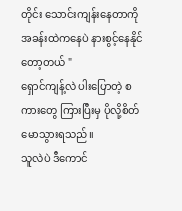တိုင်း သောင်းကျန်းနေတာကို
အခန်းထဲကနေပဲ နားစွင့်နေနိုင်တော့တယ် "
ရှောင်ကျန့်လဲ ပါးပြောတဲ့ စကားတွေ ကြားပြီးမှ ပိုလို့စိတ်မောသွားရသည်။
သူလဲပဲ ဒီကောင်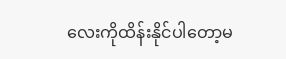လေးကိုထိန်းနိုင်ပါတော့မ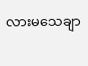လားမသေချာ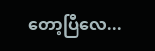တော့ပြီလေ...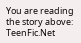You are reading the story above: TeenFic.Net